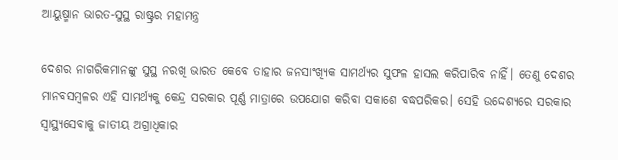ଆୟୁଷ୍ମାନ ଭାରତ-ସୁସ୍ଥ ରାଷ୍ଟ୍ରର ମହାମନ୍ତ୍ର

ଦେଶର ନାଗରିକମାନଙ୍କୁ ସୁସ୍ଥ ନରଖି ଭାରତ କେବେ ତାହାର ଜନସାଂଖ୍ୟିକ ସାମର୍ଥ୍ୟର ସୁଫଳ ହାସଲ କରିପାରିବ ନାହିଁ। ତେଣୁ ଦେଶର ମାନବସମ୍ବଳର ଏହି ସାମର୍ଥ୍ୟକୁ କେନ୍ଦ୍ର ସରକାର ପୂର୍ଣ୍ଣ ମାତ୍ରାରେ ଉପଯୋଗ କରିବା ସକାଶେ ବଦ୍ଧପରିକର। ସେହି ଉଦ୍ଦେଶ୍ୟରେ ସରକାର ସ୍ୱାସ୍ଥ୍ୟସେବାକୁ ଜାତୀୟ ଅଗ୍ରାଧିକାର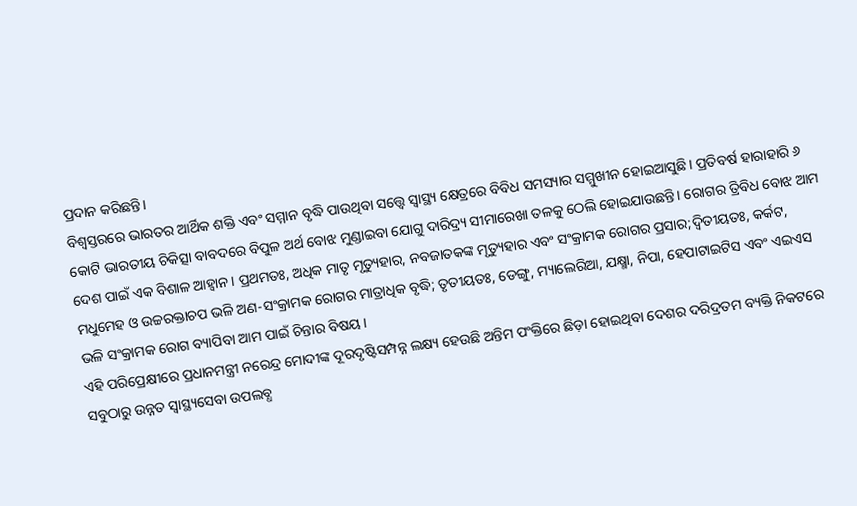ପ୍ରଦାନ କରିଛନ୍ତି।
ବିଶ୍ୱସ୍ତରରେ ଭାରତର ଆର୍ଥିକ ଶକ୍ତି ଏବଂ ସମ୍ମାନ ବୃଦ୍ଧି ପାଉଥିବା ସତ୍ତ୍ବେ ସ୍ୱାସ୍ଥ୍ୟ କ୍ଷେତ୍ରରେ ବିବିଧ ସମସ୍ୟାର ସମ୍ମୁଖୀନ ହୋଇଆସୁଛି। ପ୍ରତିବର୍ଷ ହାରାହାରି ୬ କୋଟି ଭାରତୀୟ ଚିକିତ୍ସା ବାବଦରେ ବିପୁଳ ଅର୍ଥ ବୋଝ ମୁଣ୍ଡାଇବା ଯୋଗୁ ଦାରିଦ୍ର୍ୟ ସୀମାରେଖା ତଳକୁ ଠେଲି ହୋଇଯାଉଛନ୍ତି। ରୋଗର ତ୍ରିବିଧ ବୋଝ ଆମ ଦେଶ ପାଇଁ ଏକ ବିଶାଳ ଆହ୍ୱାନ। ପ୍ରଥମତଃ, ଅଧିକ ମାତୃ ମୃତ୍ୟୁହାର, ନବଜାତକଙ୍କ ମୃତ୍ୟୁହାର ଏବଂ ସଂକ୍ରାମକ ରୋଗର ପ୍ରସାର;ଦ୍ୱିତୀୟତଃ, କର୍କଟ, ମଧୁମେହ ଓ ଉଚ୍ଚରକ୍ତାଚପ ଭଳି ଅଣ-ସଂକ୍ରାମକ ରୋଗର ମାତ୍ରାଧିକ ବୃଦ୍ଧି; ତୃତୀୟତଃ, ଡେଙ୍ଗୁ, ମ୍ୟାଲେରିଆ, ଯକ୍ଷ୍ମା, ନିପା, ହେପାଟାଇଟିସ ଏବଂ ଏଇଏସ ଭଳି ସଂକ୍ରାମକ ରୋଗ ବ୍ୟାପିବା ଆମ ପାଇଁ ଚିନ୍ତାର ବିଷୟ।
ଏହି ପରିପ୍ରେକ୍ଷୀରେ ପ୍ରଧାନମନ୍ତ୍ରୀ ନରେନ୍ଦ୍ର ମୋଦୀଙ୍କ ଦୂରଦୃଷ୍ଟିସମ୍ପନ୍ନ ଲକ୍ଷ୍ୟ ହେଉଛି ଅନ୍ତିମ ପଂକ୍ତିରେ ଛିଡ଼ା ହୋଇଥିବା ଦେଶର ଦରିଦ୍ରତମ ବ୍ୟକ୍ତି ନିକଟରେ ସବୁଠାରୁ ଉନ୍ନତ ସ୍ୱାସ୍ଥ୍ୟସେବା ଉପଲବ୍ଧ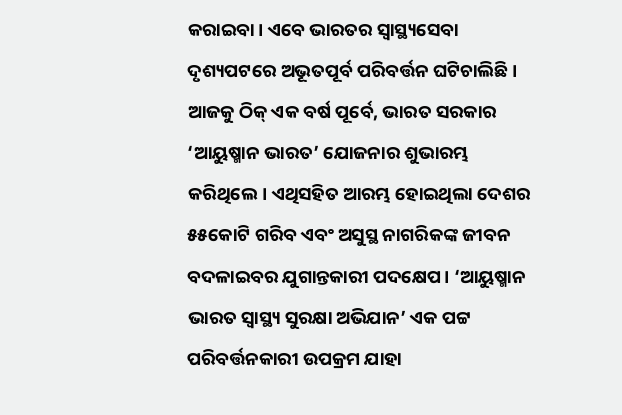କରାଇବା। ଏବେ ଭାରତର ସ୍ୱାସ୍ଥ୍ୟସେବା ଦୃଶ୍ୟପଟରେ ଅଭୂତପୂର୍ବ ପରିବର୍ତ୍ତନ ଘଟିଚାଲିଛି। ଆଜକୁ ଠିକ୍‌ ଏକ ବର୍ଷ ପୂର୍ବେ, ଭାରତ ସରକାର ‘ଆୟୁଷ୍ମାନ ଭାରତ’ ଯୋଜନାର ଶୁଭାରମ୍ଭ କରିଥିଲେ। ଏଥିସହିତ ଆରମ୍ଭ ହୋଇଥିଲା ଦେଶର ୫୫କୋଟି ଗରିବ ଏବଂ ଅସୁସ୍ଥ ନାଗରିକଙ୍କ ଜୀବନ ବଦଳାଇବର ଯୁଗାନ୍ତକାରୀ ପଦକ୍ଷେପ। ‘ଆୟୁଷ୍ମାନ ଭାରତ ସ୍ୱାସ୍ଥ୍ୟ ସୁରକ୍ଷା ଅଭିଯାନ’ ଏକ ପଟ୍ଟ ପରିବର୍ତ୍ତନକାରୀ ଉପକ୍ରମ ଯାହା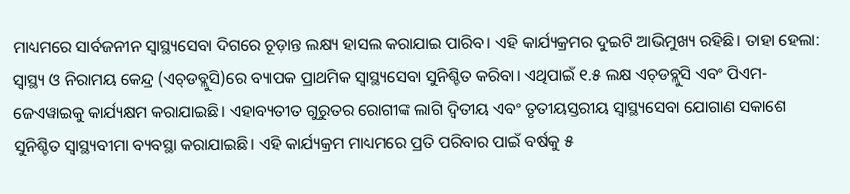ମାଧ୍ୟମରେ ସାର୍ବଜନୀନ ସ୍ୱାସ୍ଥ୍ୟସେବା ଦିଗରେ ଚୂଡ଼ାନ୍ତ ଲକ୍ଷ୍ୟ ହାସଲ କରାଯାଇ ପାରିବ। ଏହି କାର୍ଯ୍ୟକ୍ରମର ଦୁଇଟି ଆଭିମୁଖ୍ୟ ରହିଛି। ତାହା ହେଲା: ସ୍ୱାସ୍ଥ୍ୟ ଓ ନିରାମୟ କେନ୍ଦ୍ର (ଏଚ୍‌ଡବ୍ଲୁସି)ରେ ବ୍ୟାପକ ପ୍ରାଥମିକ ସ୍ୱାସ୍ଥ୍ୟସେବା ସୁନିଶ୍ଚିତ କରିବା। ଏଥିପାଇଁ ୧.୫ ଲକ୍ଷ ଏଚ୍‌ଡବ୍ଲୁସି ଏବଂ ପିଏମ-ଜେଏୱାଇକୁ କାର୍ଯ୍ୟକ୍ଷମ କରାଯାଇଛି। ଏହାବ୍ୟତୀତ ଗୁରୁତର ରୋଗୀଙ୍କ ଲାଗି ଦ୍ୱିତୀୟ ଏବଂ ତୃତୀୟସ୍ତରୀୟ ସ୍ୱାସ୍ଥ୍ୟସେବା ଯୋଗାଣ ସକାଶେ ସୁନିଶ୍ଚିତ ସ୍ୱାସ୍ଥ୍ୟବୀମା ବ୍ୟବସ୍ଥା କରାଯାଇଛି। ଏହି କାର୍ଯ୍ୟକ୍ରମ ମାଧ୍ୟମରେ ପ୍ରତି ପରିବାର ପାଇଁ ବର୍ଷକୁ ୫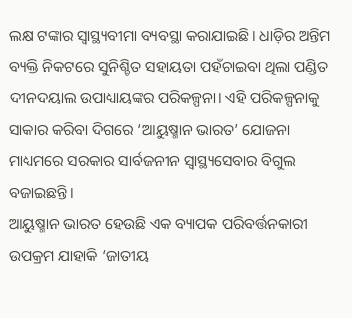ଲକ୍ଷ ଟଙ୍କାର ସ୍ୱାସ୍ଥ୍ୟବୀମା ବ୍ୟବସ୍ଥା କରାଯାଇଛି। ଧାଡ଼ିର ଅନ୍ତିମ ବ୍ୟକ୍ତି ନିକଟରେ ସୁନିଶ୍ଚିତ ସହାୟତା ପହଁଚାଇବା ଥିଲା ପଣ୍ଡିତ ଦୀନଦୟାଲ ଉପାଧ୍ୟାୟଙ୍କର ପରିକଳ୍ପନା। ଏହି ପରିକଳ୍ପନାକୁ ସାକାର କରିବା ଦିଗରେ ‘ଆୟୁଷ୍ମାନ ଭାରତ’ ଯୋଜନା ମାଧ୍ୟମରେ ସରକାର ସାର୍ବଜନୀନ ସ୍ୱାସ୍ଥ୍ୟସେବାର ବିଗୁଲ ବଜାଇଛନ୍ତି।
ଆୟୁଷ୍ମାନ ଭାରତ ହେଉଛି ଏକ ବ୍ୟାପକ ପରିବର୍ତ୍ତନକାରୀ ଉପକ୍ରମ ଯାହାକି ‘ଜାତୀୟ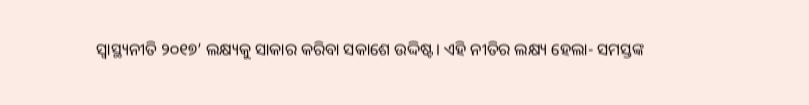ସ୍ୱାସ୍ଥ୍ୟନୀତି ୨୦୧୭’ ଲକ୍ଷ୍ୟକୁ ସାକାର କରିବା ସକାଶେ ଉଦ୍ଦିଷ୍ଟ। ଏହି ନୀତିର ଲକ୍ଷ୍ୟ ହେଲା- ସମସ୍ତଙ୍କ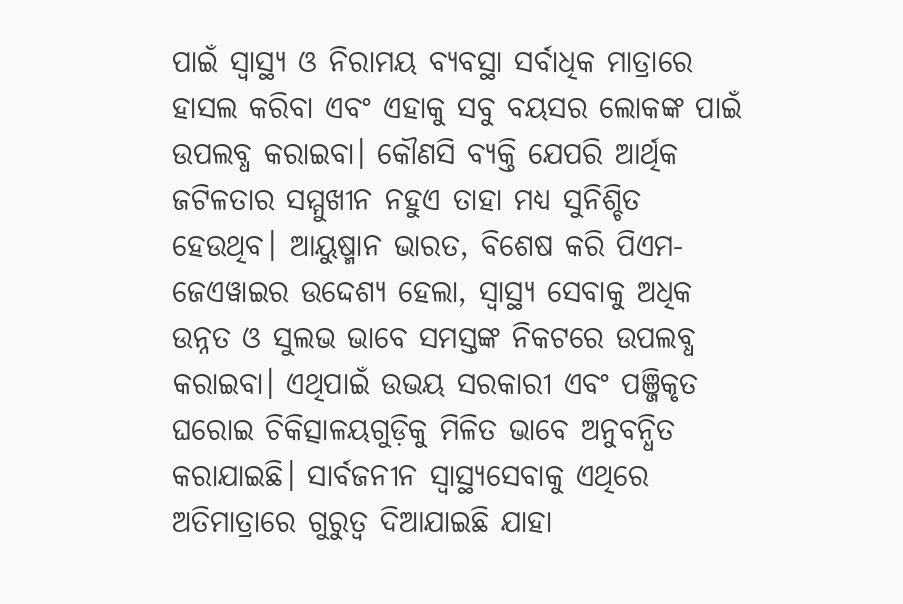ପାଇଁ ସ୍ୱାସ୍ଥ୍ୟ ଓ ନିରାମୟ ବ୍ୟବସ୍ଥା ସର୍ବାଧିକ ମାତ୍ରାରେ ହାସଲ କରିବା ଏବଂ ଏହାକୁ ସବୁ ବୟସର ଲୋକଙ୍କ ପାଇଁ ଉପଲବ୍ଧ କରାଇବା। କୌଣସି ବ୍ୟକ୍ତି ଯେପରି ଆର୍ଥିକ ଜଟିଳତାର ସମ୍ମୁଖୀନ ନହୁଏ ତାହା ମଧ୍ୟ ସୁନିଶ୍ଚିତ ହେଉଥିବ। ଆୟୁଷ୍ମାନ ଭାରତ, ବିଶେଷ କରି ପିଏମ- ଜେଏୱାଇର ଉଦ୍ଦେଶ୍ୟ ହେଲା, ସ୍ୱାସ୍ଥ୍ୟ ସେବାକୁ ଅଧିକ ଉନ୍ନତ ଓ ସୁଲଭ ଭାବେ ସମସ୍ତଙ୍କ ନିକଟରେ ଉପଲବ୍ଧ କରାଇବା। ଏଥିପାଇଁ ଉଭୟ ସରକାରୀ ଏବଂ ପଞ୍ଜିକୃତ ଘରୋଇ ଚିକିତ୍ସାଳୟଗୁଡ଼ିକୁ ମିଳିତ ଭାବେ ଅନୁବନ୍ଧିତ କରାଯାଇଛି। ସାର୍ବଜନୀନ ସ୍ୱାସ୍ଥ୍ୟସେବାକୁ ଏଥିରେ ଅତିମାତ୍ରାରେ ଗୁରୁତ୍ୱ ଦିଆଯାଇଛି ଯାହା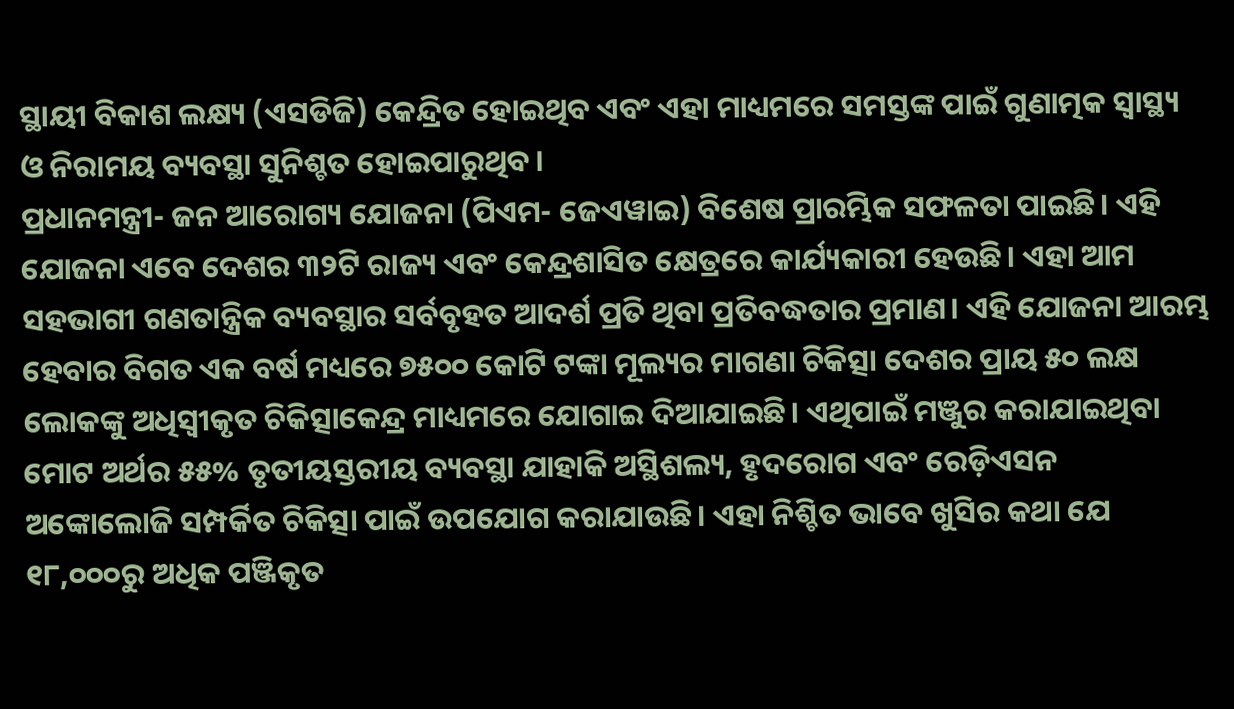ସ୍ଥାୟୀ ବିକାଶ ଲକ୍ଷ୍ୟ (ଏସଡିଜି) କେନ୍ଦ୍ରିତ ହୋଇଥିବ ଏବଂ ଏହା ମାଧ୍ୟମରେ ସମସ୍ତଙ୍କ ପାଇଁ ଗୁଣାତ୍ମକ ସ୍ୱାସ୍ଥ୍ୟ ଓ ନିରାମୟ ବ୍ୟବସ୍ଥା ସୁନିଶ୍ଚତ ହୋଇପାରୁଥିବ।
ପ୍ରଧାନମନ୍ତ୍ରୀ- ଜନ ଆରୋଗ୍ୟ ଯୋଜନା (ପିଏମ- ଜେଏୱାଇ) ବିଶେଷ ପ୍ରାରମ୍ଭିକ ସଫଳତା ପାଇଛି। ଏହି ଯୋଜନା ଏବେ ଦେଶର ୩୨ଟି ରାଜ୍ୟ ଏବଂ କେନ୍ଦ୍ରଶାସିତ କ୍ଷେତ୍ରରେ କାର୍ଯ୍ୟକାରୀ ହେଉଛି। ଏହା ଆମ ସହଭାଗୀ ଗଣତାନ୍ତ୍ରିକ ବ୍ୟବସ୍ଥାର ସର୍ବବୃହତ ଆଦର୍ଶ ପ୍ରତି ଥିବା ପ୍ରତିବଦ୍ଧତାର ପ୍ରମାଣ। ଏହି ଯୋଜନା ଆରମ୍ଭ ହେବାର ବିଗତ ଏକ ବର୍ଷ ମଧ୍ୟରେ ୭୫୦୦ କୋଟି ଟଙ୍କା ମୂଲ୍ୟର ମାଗଣା ଚିକିତ୍ସା ଦେଶର ପ୍ରାୟ ୫୦ ଲକ୍ଷ ଲୋକଙ୍କୁ ଅଧିସ୍ୱୀକୃତ ଚିକିତ୍ସାକେନ୍ଦ୍ର ମାଧ୍ୟମରେ ଯୋଗାଇ ଦିଆଯାଇଛି। ଏଥିପାଇଁ ମଞ୍ଜୁର କରାଯାଇଥିବା ମୋଟ ଅର୍ଥର ୫୫% ତୃତୀୟସ୍ତରୀୟ ବ୍ୟବସ୍ଥା ଯାହାକି ଅସ୍ଥିଶଲ୍ୟ, ହୃଦରୋଗ ଏବଂ ରେଡ଼ିଏସନ ଅଙ୍କୋଲୋଜି ସମ୍ପର୍କିତ ଚିକିତ୍ସା ପାଇଁ ଉପଯୋଗ କରାଯାଉଛି। ଏହା ନିଶ୍ଚିତ ଭାବେ ଖୁସିର କଥା ଯେ ୧୮,୦୦୦ରୁ ଅଧିକ ପଞ୍ଜିକୃତ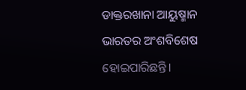ଡାକ୍ତରଖାନା ଆୟୁଷ୍ମାନ ଭାରତର ଅଂଶବିଶେଷ ହୋଇପାରିଛନ୍ତି।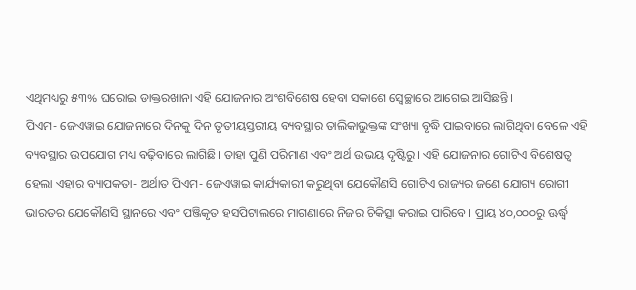ଏଥିମଧ୍ୟରୁ ୫୩% ଘରୋଇ ଡାକ୍ତରଖାନା ଏହି ଯୋଜନାର ଅଂଶବିଶେଷ ହେବା ସକାଶେ ସ୍ୱେଚ୍ଛାରେ ଆଗେଇ ଆସିଛନ୍ତି।
ପିଏମ- ଜେଏୱାଇ ଯୋଜନାରେ ଦିନକୁ ଦିନ ତୃତୀୟସ୍ତରୀୟ ବ୍ୟବସ୍ଥାର ତାଲିକାଭୁକ୍ତଙ୍କ ସଂଖ୍ୟା ବୃଦ୍ଧି ପାଇବାରେ ଲାଗିଥିବା ବେଳେ ଏହି ବ୍ୟବସ୍ଥାର ଉପଯୋଗ ମଧ୍ୟ ବଢ଼ିବାରେ ଲାଗିଛି। ତାହା ପୁଣି ପରିମାଣ ଏବଂ ଅର୍ଥ ଉଭୟ ଦୃଷ୍ଟିରୁ। ଏହି ଯୋଜନାର ଗୋଟିଏ ବିଶେଷତ୍ୱ ହେଲା ଏହାର ବ୍ୟାପକତା- ଅର୍ଥାତ ପିଏମ- ଜେଏୱାଇ କାର୍ଯ୍ୟକାରୀ କରୁଥିବା ଯେକୌଣସି ଗୋଟିଏ ରାଜ୍ୟର ଜଣେ ଯୋଗ୍ୟ ରୋଗୀ ଭାରତର ଯେକୌଣସି ସ୍ଥାନରେ ଏବଂ ପଞ୍ଜିକୃତ ହସପିଟାଲରେ ମାଗଣାରେ ନିଜର ଚିକିତ୍ସା କରାଇ ପାରିବେ। ପ୍ରାୟ ୪୦,୦୦୦ରୁ ଊର୍ଦ୍ଧ୍ବ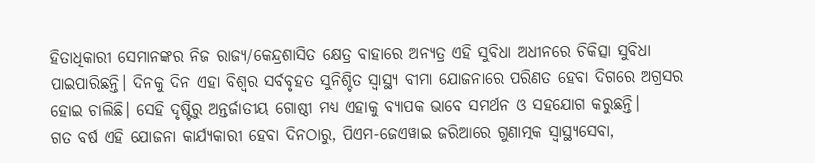ହିତାଧିକାରୀ ସେମାନଙ୍କର ନିଜ ରାଜ୍ୟ/କେନ୍ଦ୍ରଶାସିତ କ୍ଷେତ୍ର ବାହାରେ ଅନ୍ୟତ୍ର ଏହି ସୁବିଧା ଅଧୀନରେ ଚିକିତ୍ସା ସୁବିଧା ପାଇପାରିଛନ୍ତି। ଦିନକୁ ଦିନ ଏହା ବିଶ୍ୱର ସର୍ବବୃହତ ସୁନିଶ୍ଚିତ ସ୍ୱାସ୍ଥ୍ୟ ବୀମା ଯୋଜନାରେ ପରିଣତ ହେବା ଦିଗରେ ଅଗ୍ରସର ହୋଇ ଚାଲିଛି। ସେହି ଦୃଷ୍ଟିରୁ ଅନ୍ତର୍ଜାତୀୟ ଗୋଷ୍ଠୀ ମଧ୍ୟ ଏହାକୁ ବ୍ୟାପକ ଭାବେ ସମର୍ଥନ ଓ ସହଯୋଗ କରୁଛନ୍ତି।
ଗତ ବର୍ଷ ଏହି ଯୋଜନା କାର୍ଯ୍ୟକାରୀ ହେବା ଦିନଠାରୁ, ପିଏମ-ଜେଏୱାଇ ଜରିଆରେ ଗୁଣାତ୍ମକ ସ୍ୱାସ୍ଥ୍ୟସେବା,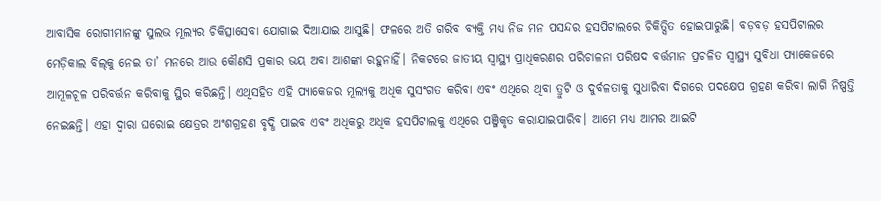ଆବାସିକ ରୋଗୀମାନଙ୍କୁ ସୁଲଭ ମୂଲ୍ୟର ଚିକିତ୍ସାସେବା ଯୋଗାଇ ଦିଆଯାଇ ଆସୁଛି। ଫଳରେ ଅତି ଗରିବ ବ୍ୟକ୍ତି ମଧ୍ୟ ନିଜ ମନ ପସନ୍ଦର ହସପିଟାଲରେ ଚିକିତ୍ସିତ ହୋଇପାରୁଛି। ବଡ଼ବଡ଼ ହସପିଟାଲର ମେଡ଼ିକାଲ ବିଲ୍‌କୁ ନେଇ ତା’ ମନରେ ଆଉ କୌଣସି ପ୍ରକାର ଭୟ ଅବା ଆଶଙ୍କା ରହୁନାହିଁ। ନିକଟରେ ଜାତୀୟ ସ୍ୱାସ୍ଥ୍ୟ ପ୍ରାଧିକରଣର ପରିଚାଳନା ପରିଷଦ ବର୍ତ୍ତମାନ ପ୍ରଚଳିତ ସ୍ୱାସ୍ଥ୍ୟ ସୁବିଧା ପ୍ୟାକେଜରେ ଆମୂଳଚୂଳ ପରିବର୍ତ୍ତନ କରିବାକୁ ସ୍ଥିର କରିଛନ୍ତି। ଏଥିସହିତ ଏହି ପ୍ୟାକେଜର ମୂଲ୍ୟକୁ ଅଧିକ ସୁସଂଗତ କରିବା ଏବଂ ଏଥିରେ ଥିବା ତ୍ରୁଟି ଓ ଦୁର୍ବଳତାକୁ ସୁଧାରିବା ଦିଗରେ ପଦକ୍ଷେପ ଗ୍ରହଣ କରିବା ଲାଗି ନିଷ୍ପତ୍ତି ନେଇଛନ୍ତି। ଏହା ଦ୍ୱାରା ଘରୋଇ କ୍ଷେତ୍ରର ଅଂଶଗ୍ରହଣ ବୃଦ୍ଧି ପାଇବ ଏବଂ ଅଧିକରୁ ଅଧିକ ହସପିଟାଲକୁ ଏଥିରେ ପଞ୍ଜିକୃତ କରାଯାଇପାରିବ। ଆମେ ମଧ୍ୟ ଆମର ଆଇଟି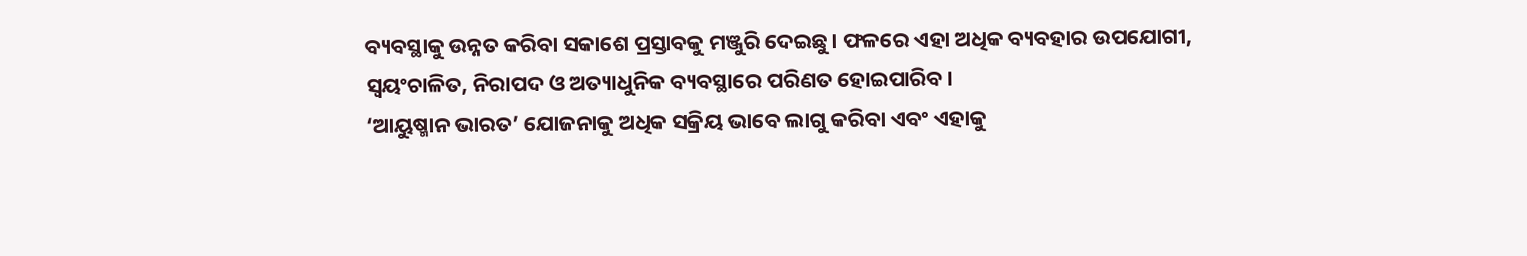ବ୍ୟବସ୍ଥାକୁ ଉନ୍ନତ କରିବା ସକାଶେ ପ୍ରସ୍ତାବକୁ ମଞ୍ଜୁରି ଦେଇଛୁ। ଫଳରେ ଏହା ଅଧିକ ବ୍ୟବହାର ଉପଯୋଗୀ, ସ୍ୱୟଂଚାଳିତ, ନିରାପଦ ଓ ଅତ୍ୟାଧୁନିକ ବ୍ୟବସ୍ଥାରେ ପରିଣତ ହୋଇପାରିବ।
‘ଆୟୁଷ୍ମାନ ଭାରତ’ ଯୋଜନାକୁ ଅଧିକ ସକ୍ରିୟ ଭାବେ ଲାଗୁ କରିବା ଏବଂ ଏହାକୁ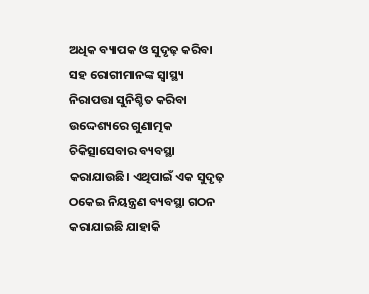ଅଧିକ ବ୍ୟାପକ ଓ ସୁଦୃଢ଼ କରିବା ସହ ରୋଗୀମାନଙ୍କ ସ୍ୱାସ୍ଥ୍ୟ ନିରାପତ୍ତା ସୁନିଶ୍ଚିତ କରିବା ଉଦ୍ଦେଶ୍ୟରେ ଗୁଣାତ୍ମକ ଚିକିତ୍ସାସେବାର ବ୍ୟବସ୍ଥା କରାଯାଉଛି। ଏଥିପାଇଁ ଏକ ସୁଦୃଢ଼ ଠକେଇ ନିୟନ୍ତ୍ରଣ ବ୍ୟବସ୍ଥା ଗଠନ କରାଯାଇଛି ଯାହାକି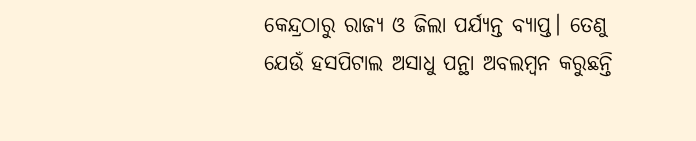କେନ୍ଦ୍ରଠାରୁ ରାଜ୍ୟ ଓ ଜିଲା ପର୍ଯ୍ୟନ୍ତ ବ୍ୟାପ୍ତ। ତେଣୁ ଯେଉଁ ହସପିଟାଲ ଅସାଧୁ ପନ୍ଥା ଅବଲମ୍ବନ କରୁଛନ୍ତି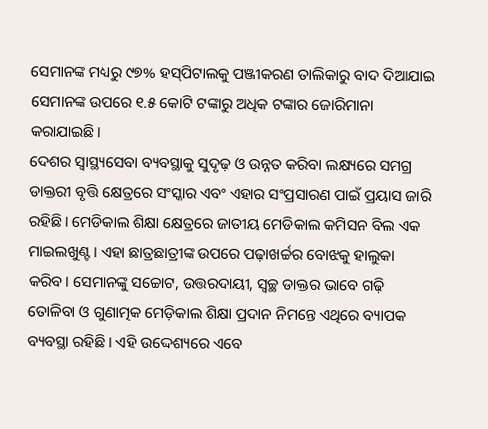ସେମାନଙ୍କ ମଧ୍ୟରୁ ୯୭% ହସ୍‌ପିଟାଲକୁ ପଞ୍ଜୀକରଣ ତାଲିକାରୁ ବାଦ ଦିଆଯାଇ ସେମାନଙ୍କ ଉପରେ ୧.୫ କୋଟି ଟଙ୍କାରୁ ଅଧିକ ଟଙ୍କାର ଜୋରିମାନା କରାଯାଇଛି।
ଦେଶର ସ୍ୱାସ୍ଥ୍ୟସେବା ବ୍ୟବସ୍ଥାକୁ ସୁଦୃଢ଼ ଓ ଉନ୍ନତ କରିବା ଲକ୍ଷ୍ୟରେ ସମଗ୍ର ଡାକ୍ତରୀ ବୃତ୍ତି କ୍ଷେତ୍ରରେ ସଂସ୍କାର ଏବଂ ଏହାର ସଂପ୍ରସାରଣ ପାଇଁ ପ୍ରୟାସ ଜାରି ରହିଛି। ମେଡିକାଲ ଶିକ୍ଷା କ୍ଷେତ୍ରରେ ଜାତୀୟ ମେଡିକାଲ କମିସନ ବିଲ ଏକ ମାଇଲଖୁଣ୍ଟ। ଏହା ଛାତ୍ରଛାତ୍ରୀଙ୍କ ଉପରେ ପଢ଼ାଖର୍ଚ୍ଚର ବୋଝକୁ ହାଲୁକା କରିବ। ସେମାନଙ୍କୁ ସଚ୍ଚୋଟ, ଉତ୍ତରଦାୟୀ, ସ୍ୱଚ୍ଛ ଡାକ୍ତର ଭାବେ ଗଢ଼ି ତୋଳିବା ଓ ଗୁଣାତ୍ମକ ମେଡ଼ିକାଲ ଶିକ୍ଷା ପ୍ରଦାନ ନିମନ୍ତେ ଏଥିରେ ବ୍ୟାପକ ବ୍ୟବସ୍ଥା ରହିଛି। ଏହି ଉଦ୍ଦେଶ୍ୟରେ ଏବେ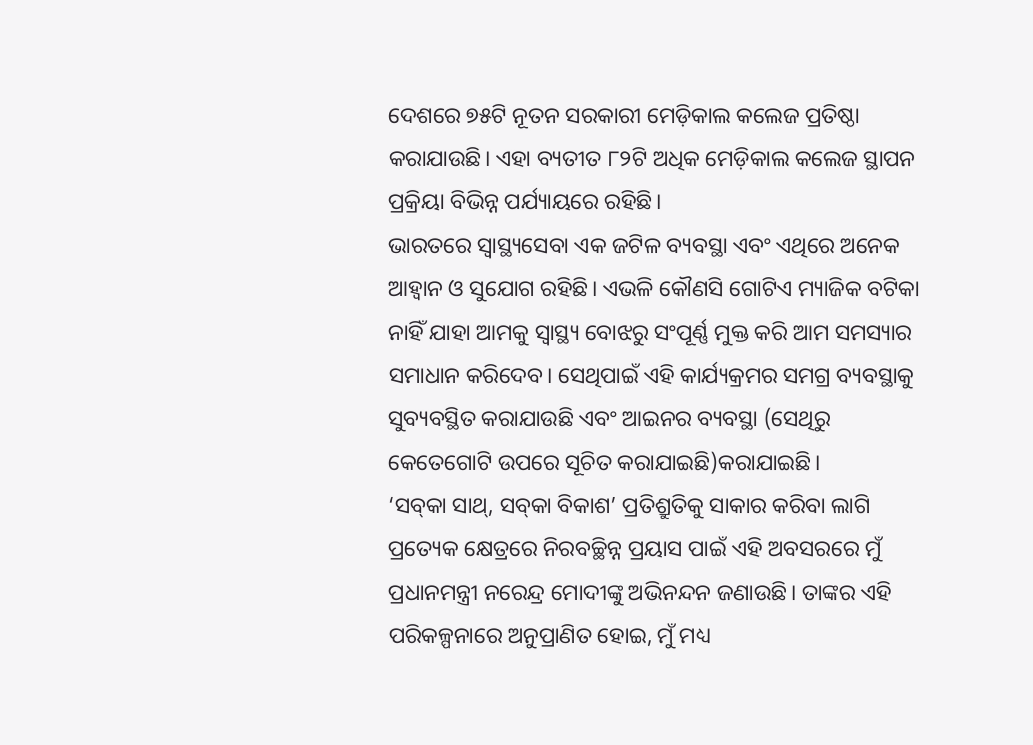ଦେଶରେ ୭୫ଟି ନୂତନ ସରକାରୀ ମେଡ଼ିକାଲ କଲେଜ ପ୍ରତିଷ୍ଠା କରାଯାଉଛି। ଏହା ବ୍ୟତୀତ ୮୨ଟି ଅଧିକ ମେଡ଼ିକାଲ କଲେଜ ସ୍ଥାପନ ପ୍ରକ୍ରିୟା ବିଭିନ୍ନ ପର୍ଯ୍ୟାୟରେ ରହିଛି।
ଭାରତରେ ସ୍ୱାସ୍ଥ୍ୟସେବା ଏକ ଜଟିଳ ବ୍ୟବସ୍ଥା ଏବଂ ଏଥିରେ ଅନେକ ଆହ୍ୱାନ ଓ ସୁଯୋଗ ରହିଛି। ଏଭଳି କୌଣସି ଗୋଟିଏ ମ୍ୟାଜିକ ବଟିକା ନାହିଁ ଯାହା ଆମକୁ ସ୍ୱାସ୍ଥ୍ୟ ବୋଝରୁ ସଂପୂର୍ଣ୍ଣ ମୁକ୍ତ କରି ଆମ ସମସ୍ୟାର ସମାଧାନ କରିଦେବ। ସେଥିପାଇଁ ଏହି କାର୍ଯ୍ୟକ୍ରମର ସମଗ୍ର ବ୍ୟବସ୍ଥାକୁ ସୁବ୍ୟବସ୍ଥିତ କରାଯାଉଛି ଏବଂ ଆଇନର ବ୍ୟବସ୍ଥା (ସେଥିରୁ କେତେଗୋଟି ଉପରେ ସୂଚିତ କରାଯାଇଛି)କରାଯାଇଛି।
‘ସବ୍‌କା ସାଥ୍‌, ସବ୍‌କା ବିକାଶ’ ପ୍ରତିଶ୍ରୁତିକୁ ସାକାର କରିବା ଲାଗି ପ୍ରତ୍ୟେକ କ୍ଷେତ୍ରରେ ନିରବଚ୍ଛିନ୍ନ ପ୍ରୟାସ ପାଇଁ ଏହି ଅବସରରେ ମୁଁ ପ୍ରଧାନମନ୍ତ୍ରୀ ନରେନ୍ଦ୍ର ମୋଦୀଙ୍କୁ ଅଭିନନ୍ଦନ ଜଣାଉଛି। ତାଙ୍କର ଏହି ପରିକଳ୍ପନାରେ ଅନୁପ୍ରାଣିତ ହୋଇ, ମୁଁ ମଧ୍ୟ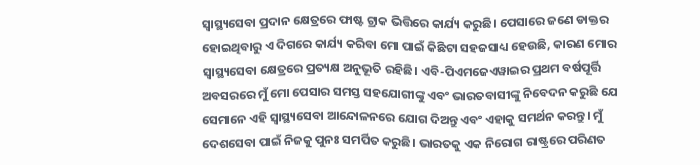ସ୍ୱାସ୍ଥ୍ୟସେବା ପ୍ରଦାନ କ୍ଷେତ୍ରରେ ଫାଷ୍ଟ ଟ୍ରାକ ଭିତ୍ତିରେ କାର୍ଯ୍ୟ କରୁଛି। ପେସାରେ ଜଣେ ଡାକ୍ତର ହୋଇଥିବାରୁ ଏ ଦିଗରେ କାର୍ଯ୍ୟ କରିବା ମୋ ପାଇଁ କିଛିଟା ସହଜସାଧ୍ୟ ହେଉଛି, କାରଣ ମୋର ସ୍ୱାସ୍ଥ୍ୟସେବା କ୍ଷେତ୍ରରେ ପ୍ରତ୍ୟକ୍ଷ ଅନୁଭୂତି ରହିଛି। ଏବି-ପିଏମଜେଏୱାଇର ପ୍ରଥମ ବର୍ଷପୂର୍ତ୍ତି ଅବସରରେ ମୁଁ ମୋ ପେସାର ସମସ୍ତ ସହଯୋଗୀଙ୍କୁ ଏବଂ ଭାରତବାସୀଙ୍କୁ ନିବେଦନ କରୁଛି ଯେ ସେମାନେ ଏହି ସ୍ୱାସ୍ଥ୍ୟସେବା ଆନ୍ଦୋଳନରେ ଯୋଗ ଦିଅନ୍ତୁ ଏବଂ ଏହାକୁ ସମର୍ଥନ କରନ୍ତୁ। ମୁଁ ଦେଶସେବା ପାଇଁ ନିଜକୁ ପୁନଃ ସମର୍ପିତ କରୁଛି। ଭାରତକୁ ଏକ ନିରୋଗ ରାଷ୍ଟ୍ରରେ ପରିଣତ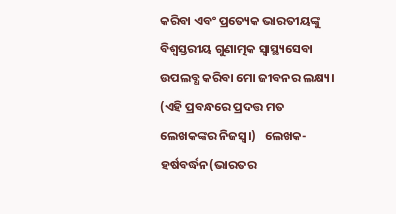କରିବା ଏବଂ ପ୍ରତ୍ୟେକ ଭାରତୀୟଙ୍କୁ ବିଶ୍ୱସ୍ତରୀୟ ଗୁଣାତ୍ମକ ସ୍ୱାସ୍ଥ୍ୟସେବା ଉପଲବ୍ଧ କରିବା ମୋ ଜୀବନର ଲକ୍ଷ୍ୟ।
(ଏହି ପ୍ରବନ୍ଧରେ ପ୍ରଦତ୍ତ ମତ ଲେଖକଙ୍କର ନିଜସ୍ୱ।)   ଲେଖକ-ହର୍ଷବର୍ଦ୍ଧନ(ଭାରତର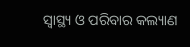ସ୍ବାସ୍ଥ୍ୟ ଓ ପରିବାର କଲ୍ୟାଣ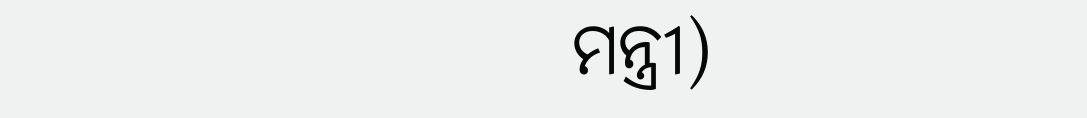ମନ୍ତ୍ରୀ)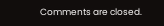Comments are closed.